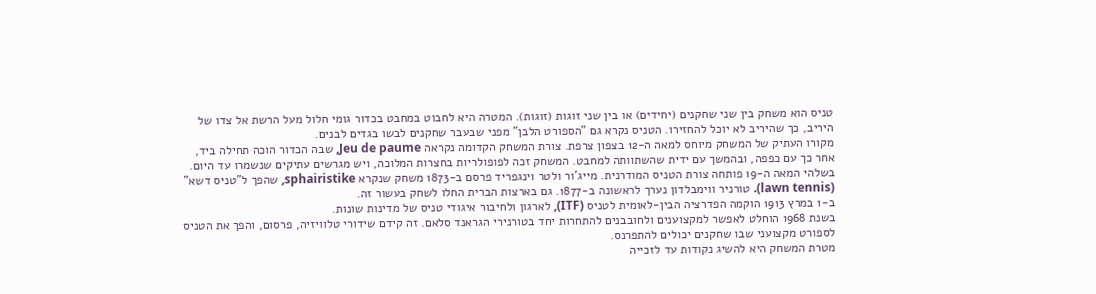טניס הוא משחק בין שני שחקנים (יחידים) או בין שני זוגות (זוגות). המטרה היא לחבוט במחבט בכדור גומי חלול מעל הרשת אל צדו של היריב, כך שהיריב לא יוכל להחזירו. הטניס נקרא גם "הספורט הלבן" מפני שבעבר שחקנים לבשו בגדים לבנים.
מקורו העתיק של המשחק מיוחס למאה ה-12 בצפון צרפת. צורת המשחק הקדומה נקראה Jeu de paume, שבה הכדור הוכה תחילה ביד, אחר כך עם כפפה, ובהמשך עם ידית שהשתוותה למחבט. המשחק זכה לפופולריות בחצרות המלוכה, ויש מגרשים עתיקים שנשמרו עד היום.
בשלהי המאה ה-19 פותחה צורת הטניס המודרנית. מייג'ור ולטר וינגפריד פרסם ב-1873 משחק שנקרא sphairistike, שהפך ל"טניס דשא" (lawn tennis). טורניר ווימבלדון נערך לראשונה ב-1877. גם בארצות הברית החלו לשחק בעשור זה.
ב-1 במרץ 1913 הוקמה הפדרציה הבין-לאומית לטניס (ITF), לארגון ולחיבור איגודי טניס של מדינות שונות.
בשנת 1968 הוחלט לאפשר למקצוענים ולחובבנים להתחרות יחד בטורנירי הגראנד סלאם. זה קידם שידורי טלוויזיה, פרסום, והפך את הטניס לספורט מקצועני שבו שחקנים יכולים להתפרנס.
מטרת המשחק היא להשיג נקודות עד לזכייה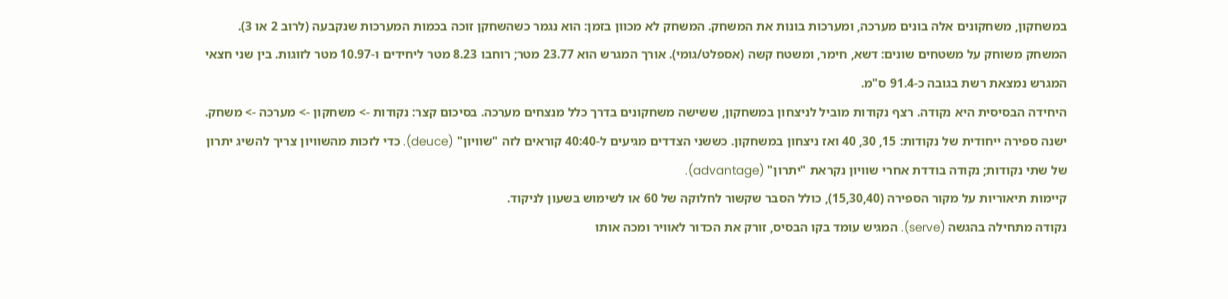במשחקון, משחקונים אלה בונים מערכה, ומערכות בונות את המשחק. המשחק לא מכוון בזמן: הוא נגמר כשהשחקן זוכה בכמות המערכות שנקבעה (לרוב 2 או 3).
המשחק משוחק על משטחים שונים: דשא, חימר, ומשטח קשה (אספלט/גומי). אורך המגרש הוא 23.77 מטר; רוחבו 8.23 מטר ליחידים ו-10.97 מטר לזוגות. בין שני חצאי המגרש נמצאת רשת בגובה כ-91.4 ס"מ.
היחידה הבסיסית היא נקודה. רצף נקודות מוביל לניצחון במשחקון, ששישה משחקונים בדרך כלל מנצחים מערכה. בסיכום קצר: נקודות -> משחקון -> מערכה -> משחק.
ישנה ספירה ייחודית של נקודות: 15, 30, 40 ואז ניצחון במשחקון. כששני הצדדים מגיעים ל-40:40 קוראים לזה "שוויון" (deuce). כדי לזכות מהשוויון צריך להשיג יתרון של שתי נקודות; נקודה בודדת אחרי שוויון נקראת "יתרון" (advantage).
קיימות תיאוריות על מקור הספירה (15,30,40), כולל הסבר שקשור לחלוקה של 60 או לשימוש בשעון לניקוד.
נקודה מתחילה בהגשה (serve). המגיש עומד בקו הבסיס, זורק את הכדור לאוויר ומכה אותו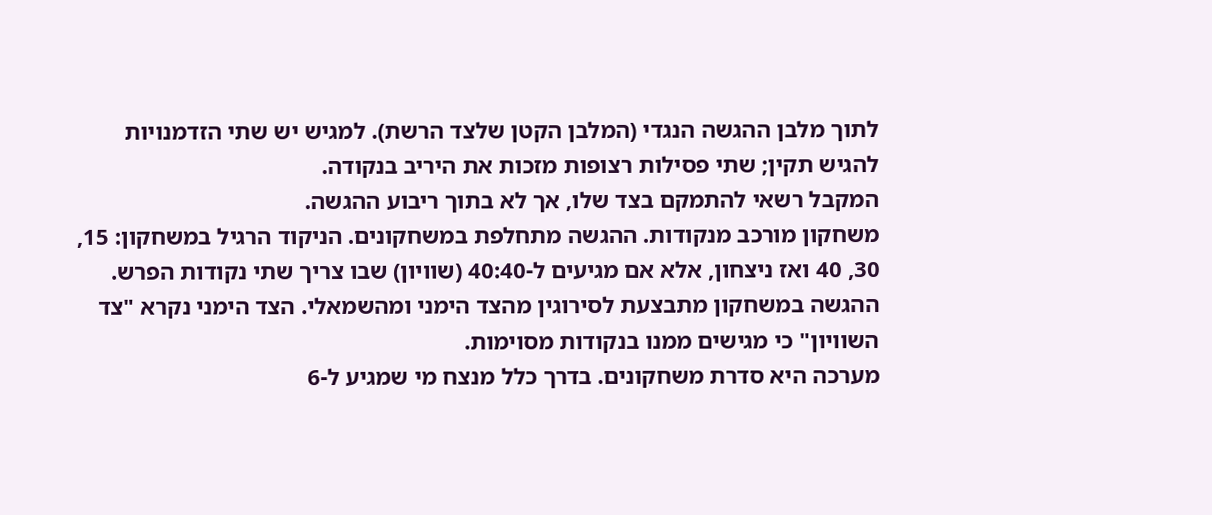לתוך מלבן ההגשה הנגדי (המלבן הקטן שלצד הרשת). למגיש יש שתי הזדמנויות להגיש תקין; שתי פסילות רצופות מזכות את היריב בנקודה.
המקבל רשאי להתמקם בצד שלו, אך לא בתוך ריבוע ההגשה.
משחקון מורכב מנקודות. ההגשה מתחלפת במשחקונים. הניקוד הרגיל במשחקון: 15, 30, 40 ואז ניצחון, אלא אם מגיעים ל-40:40 (שוויון) שבו צריך שתי נקודות הפרש.
ההגשה במשחקון מתבצעת לסירוגין מהצד הימני ומהשמאלי. הצד הימני נקרא "צד השוויון" כי מגישים ממנו בנקודות מסוימות.
מערכה היא סדרת משחקונים. בדרך כלל מנצח מי שמגיע ל-6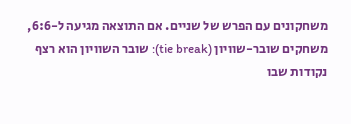משחקונים עם הפרש של שניים. אם התוצאה מגיעה ל-6:6, משחקים שובר-שוויון (tie break): שובר השוויון הוא רצף נקודות שבו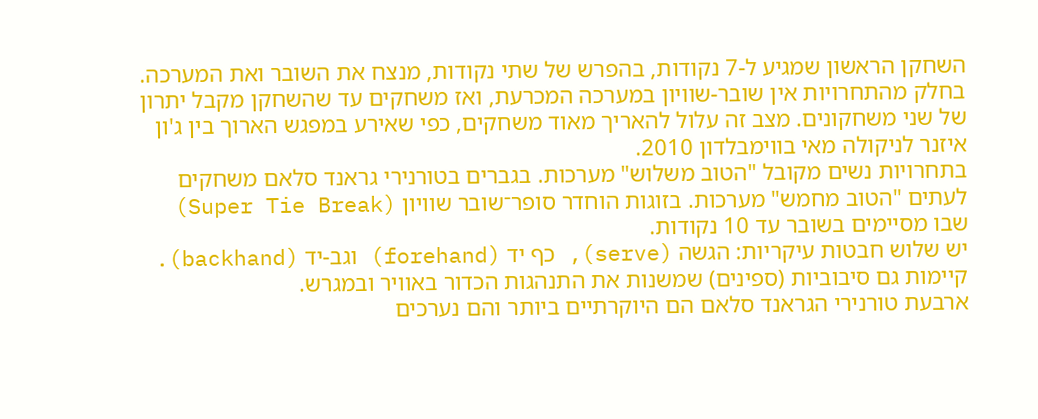השחקן הראשון שמגיע ל-7 נקודות, בהפרש של שתי נקודות, מנצח את השובר ואת המערכה.
בחלק מהתחרויות אין שובר-שוויון במערכה המכרעת, ואז משחקים עד שהשחקן מקבל יתרון של שני משחקונים. מצב זה עלול להאריך מאוד משחקים, כפי שאירע במפגש הארוך בין ג'ון איזנר לניקולה מאי בווימבלדון 2010.
בתחרויות נשים מקובל "הטוב משלוש" מערכות. בגברים בטורנירי גראנד סלאם משחקים לעתים "הטוב מחמש" מערכות. בזוגות הוחדר סופר־שובר שוויון (Super Tie Break) שבו מסיימים בשובר עד 10 נקודות.
יש שלוש חבטות עיקריות: הגשה (serve), כף יד (forehand) וגב-יד (backhand). קיימות גם סיבוביות (ספינים) שמשנות את התנהגות הכדור באוויר ובמגרש.
ארבעת טורנירי הגראנד סלאם הם היוקרתיים ביותר והם נערכים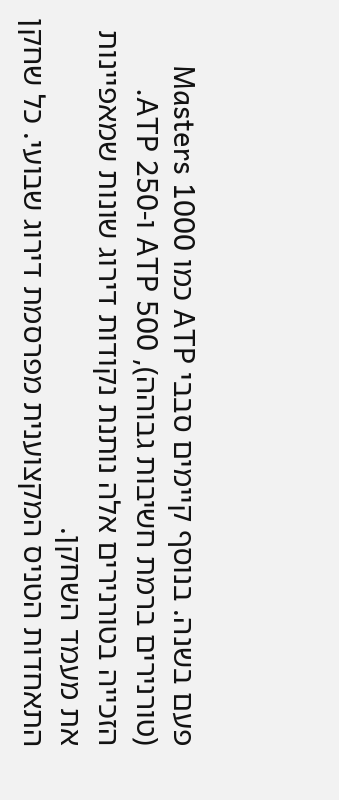פעם בשנה. בנוסף קיימים סבבי ATP כמו Masters 1000 (טורנירים ברמת חשיבות גבוהה), ATP 500 ו-ATP 250. הזכייה בטורנירים אלה נותנת נקודות דירוג שונות שמאפיינות את מעמד השחקן.
התאחדות הטניס המקצוענית מפרסמת דירוג שבועי. כל שחקן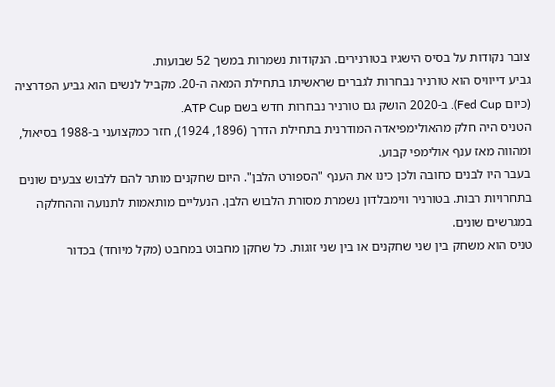צובר נקודות על בסיס הישגיו בטורנירים. הנקודות נשמרות במשך 52 שבועות.
גביע דייוויס הוא טורניר נבחרות לגברים שראשיתו בתחילת המאה ה-20. מקביל לנשים הוא גביע הפדרציה (כיום Fed Cup). ב-2020 הושק גם טורניר נבחרות חדש בשם ATP Cup.
הטניס היה חלק מהאולימפיאדה המודרנית בתחילת הדרך (1896, 1924), חזר כמקצועני ב-1988 בסיאול, ומהווה מאז ענף אולימפי קבוע.
בעבר היו לבנים כחובה ולכן כינו את הענף "הספורט הלבן". היום שחקנים מותר להם ללבוש צבעים שונים בתחרויות רבות. בטורניר ווימבלדון נשמרת מסורת הלבוש הלבן. הנעליים מותאמות לתנועה וההחלקה במגרשים שונים.
טניס הוא משחק בין שני שחקנים או בין שני זוגות. כל שחקן מחבוט במחבט (מקל מיוחד) בכדור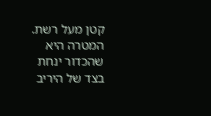קטן מעל רשת. המטרה היא שהכדור ינחת בצד של היריב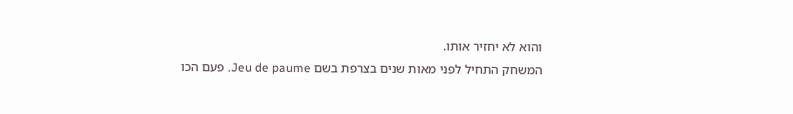והוא לא יחזיר אותו.
המשחק התחיל לפני מאות שנים בצרפת בשם Jeu de paume. פעם הכו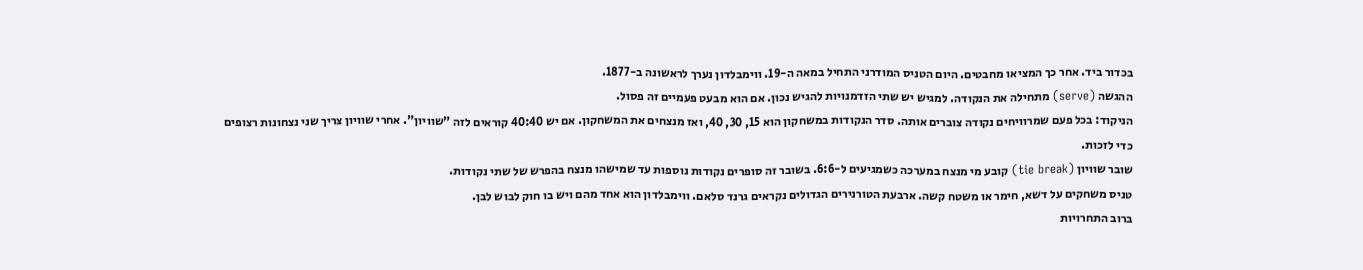בכדור ביד. אחר כך המציאו מחבטים. היום הטניס המודרני התחיל במאה ה-19. ווימבלדון נערך לראשונה ב-1877.
ההגשה (serve) מתחילה את הנקודה. למגיש יש שתי הזדמנויות להגיש נכון. אם הוא מבעט פעמיים זה פסול.
הניקוד: בכל פעם שמרוויחים נקודה צוברים אותה. סדר הנקודות במשחקון הוא 15, 30, 40, ואז מנצחים את המשחקון. אם יש 40:40 קוראים לזה "שוויון". אחרי שוויון צריך שני נצחונות רצופים כדי לזכות.
שובר שוויון (tie break) קובע מי מנצח במערכה כשמגיעים ל-6:6. בשובר זה סופרים נקודות נוספות עד שמישהו מנצח בהפרש של שתי נקודות.
טניס משחקים על דשא, חימר או משטח קשה. ארבעת הטורנירים הגדולים נקראים גרנד סלאם. ווימבלדון הוא אחד מהם ויש בו חוק לבוש לבן.
ברוב התחרויות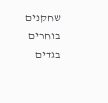שחקנים בוחרים בגדים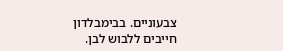צבעוניים. בבימבלדון חייבים ללבוש לבן.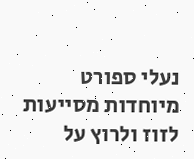נעלי ספורט מיוחדות מסייעות לזוז ולרוץ על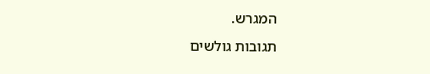המגרש.
תגובות גולשים